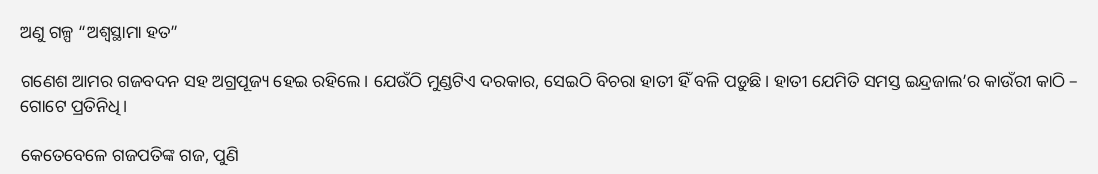ଅଣୁ ଗଳ୍ପ “ଅଶ୍ୱସ୍ଥାମା ହତ”

ଗଣେଶ ଆମର ଗଜବଦନ ସହ ଅଗ୍ରପୂଜ୍ୟ ହେଇ ରହିଲେ। ଯେଉଁଠି ମୁଣ୍ଡଟିଏ ଦରକାର, ସେଇଠି ବିଚରା ହାତୀ ହିଁ ବଳି ପଡ଼ୁଛି। ହାତୀ ଯେମିତି ସମସ୍ତ ଇନ୍ଦ୍ରଜାଲ’ର କାଉଁରୀ କାଠି – ଗୋଟେ ପ୍ରତିନିଧି।

କେତେବେଳେ ଗଜପତିଙ୍କ ଗଜ, ପୁଣି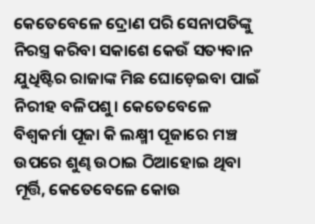କେତେବେଳେ ଦ୍ରୋଣ ପରି ସେନାପତିଙ୍କୁ ନିରସ୍ତ୍ର କରିବା ସକାଶେ କେଉଁ ସତ୍ୟବାନ ଯୁଧିଷ୍ଟିର ରାଜାଙ୍କ ମିଛ ଘୋଡ଼େଇବା ପାଇଁ ନିରୀହ ବଳିପଶୁ। କେତେବେଳେ ବିଶ୍ୱକର୍ମା ପୂଜା କି ଲକ୍ଷ୍ମୀ ପୂଜାରେ ମଞ୍ଚ ଉପରେ ଶୁଣ୍ଢ ଉଠାଇ ଠିଆହୋଇ ଥିବା ମୂର୍ତ୍ତି, କେତେବେଳେ କୋଉ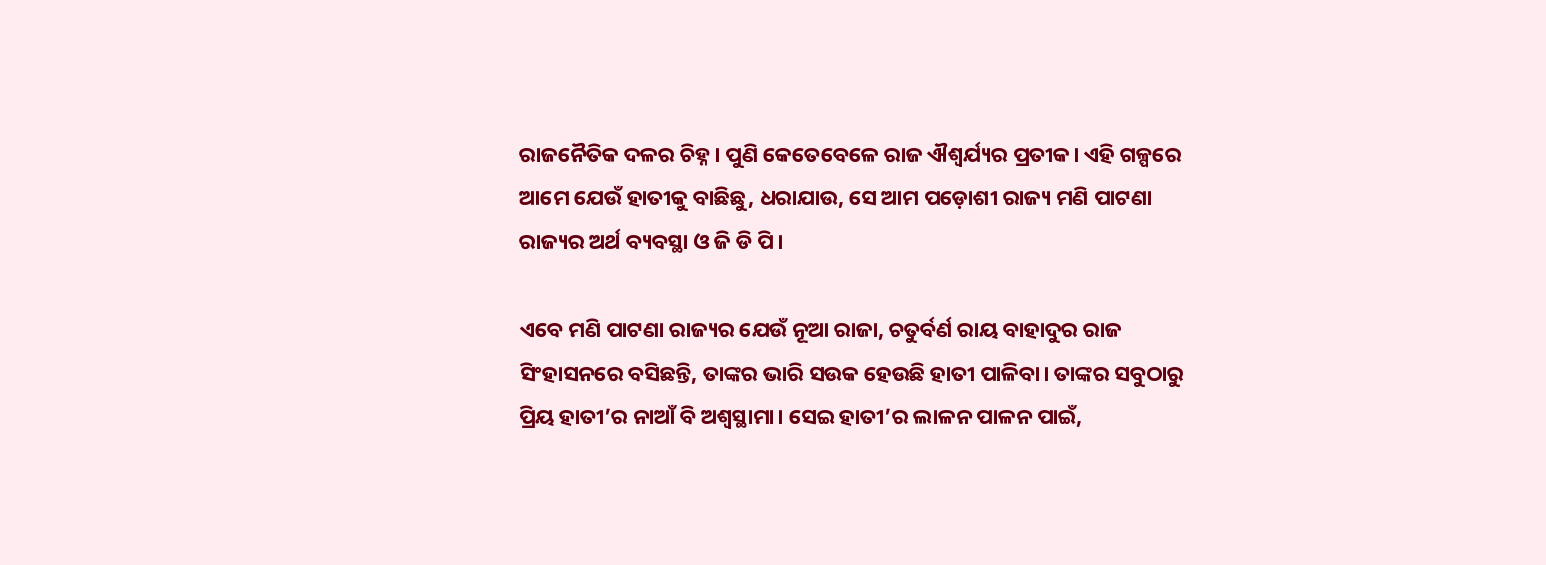ରାଜନୈତିକ ଦଳର ଚିହ୍ନ। ପୁଣି କେତେବେଳେ ରାଜ ଐଶ୍ୱର୍ଯ୍ୟର ପ୍ରତୀକ। ଏହି ଗଳ୍ପରେ ଆମେ ଯେଉଁ ହାତୀକୁ ବାଛିଛୁ, ଧରାଯାଉ, ସେ ଆମ ପଡ଼ୋଶୀ ରାଜ୍ୟ ମଣି ପାଟଣା ରାଜ୍ୟର ଅର୍ଥ ବ୍ୟବସ୍ଥା ଓ ଜି ଡି ପି।

ଏବେ ମଣି ପାଟଣା ରାଜ୍ୟର ଯେଉଁ ନୂଆ ରାଜା, ଚତୁର୍ବର୍ଣ ରାୟ ବାହାଦୁର ରାଜ ସିଂହାସନରେ ବସିଛନ୍ତି, ତାଙ୍କର ଭାରି ସଉକ ହେଉଛି ହାତୀ ପାଳିବା। ତାଙ୍କର ସବୁଠାରୁ ପ୍ରିୟ ହାତୀ’ର ନାଆଁ ବି ଅଶ୍ୱସ୍ଥାମା। ସେଇ ହାତୀ’ର ଲାଳନ ପାଳନ ପାଇଁ,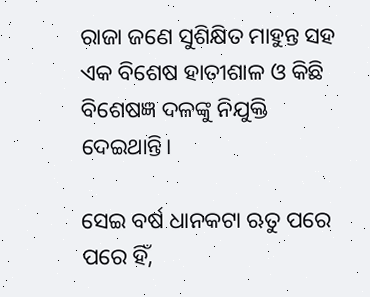ରାଜା ଜଣେ ସୁଶିକ୍ଷିତ ମାହୁନ୍ତ ସହ ଏକ ବିଶେଷ ହାତୀଶାଳ ଓ କିଛି ବିଶେଷଜ୍ଞ ଦଳଙ୍କୁ ନିଯୁକ୍ତି ଦେଇଥାନ୍ତି।

ସେଇ ବର୍ଷ ଧାନକଟା ଋତୁ ପରେ ପରେ ହିଁ,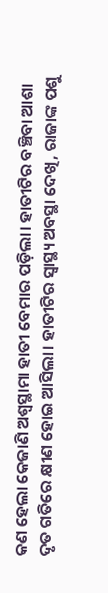କଣ ହେଲା କେଜାଣି ଅଶ୍ୱସ୍ଥାମା ହାତୀ ବେମାର ପଡ଼ିଲା। ହାତୀଟିର ବଞ୍ଚିବା ଆଶା ଦୃତ ଗତିରେ କ୍ଷୀଣ ହୋଇ ଆସିଲା। ହାତୀଟିର ସ୍ବାସ୍ଥ୍ୟ ଅବସ୍ଥା ଦେଖି, ରାଜାଙ୍କ ପଶୁ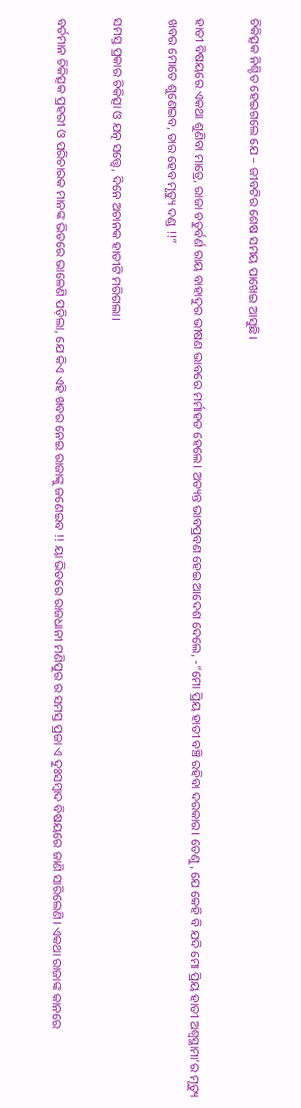ଚିକିତ୍ସକ ନିଶ୍ଚିତ ହେଇଗଲେ ଯେ – ଜୀବଟିର ଶେଷ ସମୟ ପାଖେଇ ଆସୁଛି।

ହାତୀ ବିଷୟରେ ଏକଥା ଶୁଣିବା ମାତ୍ରେ, ରାଜା ଚତୁର୍ବର୍ଣ ରାୟ ବାହାଦୁର ଭୀଷଣ ଭାବରେ ମର୍ମାହତ ହେଲେ। ଅତ୍ୟନ୍ତ ଭାବପ୍ରବଣ ହେଇ ଆଦେଶ ଦେଲେ, -“ମୋ ପ୍ରିୟ ହାତୀ ବଞ୍ଚି ରହିବା ଦରକାର। ତେଣୁ, ଯେ କେହି ବି ଯଦି ମୋ ପ୍ରିୟ ହାତୀ ଅଶ୍ୱସ୍ଥାମା’ର ମୃତ୍ୟୁ ଖବର ମୋତେ ଶୁଣେଇବ, ତାର ହେବ ମୃତ୍ୟୁ ଦଣ୍ଡ !!”

ସମସ୍ତ ପ୍ରକାର ଚିକିତ୍ସା ଓ ଯତ୍ନ ସତ୍ତ୍ବେ, ଦିନେ ଅଚାନକ ହାତୀଟି ମରିଗଲା।

ବର୍ତମାନ ଚିକିତ୍ସକ ପ୍ରହରୀ ଓ ପରିଚାରକ ମାନଙ୍କ ଭିତରେ ଭାଳେଣି ପଡ଼ିଲା, ଯେ କିଏ ଏହି ଖବର ନେଇ ରାଜାଙ୍କୁ ଜଣେଇବ !! ୟା ଭିତରେ ରାଜଧାନୀ ମଣିପୁର ର ସମସ୍ତ ପ୍ରଜା ଏ ଦୁଃସମ୍ବାଦ ବିଷୟରେ ଜାଣି ସାରିଲେଣି। ଏକଥା ରାଜାଙ୍କ କାନରେ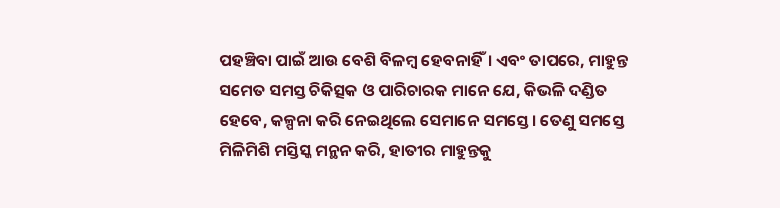ପହଞ୍ଚିବା ପାଇଁ ଆଉ ବେଶି ବିଳମ୍ବ ହେବନାହିଁ। ଏବଂ ତାପରେ, ମାହୁନ୍ତ ସମେତ ସମସ୍ତ ଚିକିତ୍ସକ ଓ ପାରିଚାରକ ମାନେ ଯେ, କିଭଳି ଦଣ୍ଡିତ ହେବେ, କଳ୍ପନା କରି ନେଇଥିଲେ ସେମାନେ ସମସ୍ତେ। ତେଣୁ ସମସ୍ତେ ମିଳିମିଶି ମସ୍ତିସ୍କ ମନ୍ଥନ କରି, ହାତୀର ମାହୁନ୍ତକୁ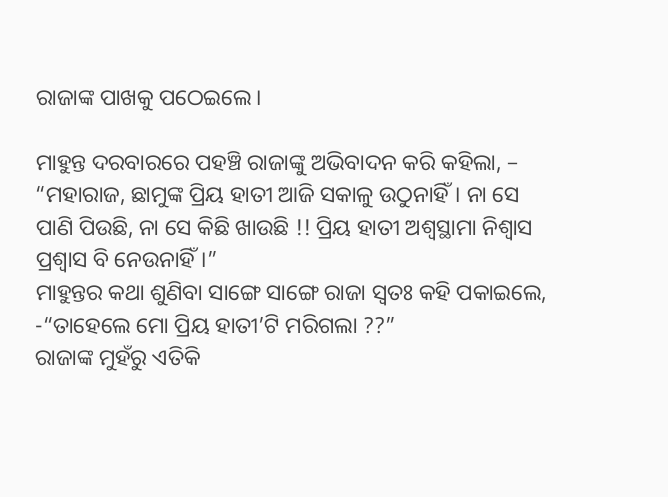ରାଜାଙ୍କ ପାଖକୁ ପଠେଇଲେ।

ମାହୁନ୍ତ ଦରବାରରେ ପହଞ୍ଚି ରାଜାଙ୍କୁ ଅଭିବାଦନ କରି କହିଲା, – “ମହାରାଜ, ଛାମୁଙ୍କ ପ୍ରିୟ ହାତୀ ଆଜି ସକାଳୁ ଉଠୁନାହିଁ। ନା ସେ ପାଣି ପିଉଛି, ନା ସେ କିଛି ଖାଉଛି !! ପ୍ରିୟ ହାତୀ ଅଶ୍ୱସ୍ଥାମା ନିଶ୍ୱାସ ପ୍ରଶ୍ୱାସ ବି ନେଉନାହିଁ।”
ମାହୁନ୍ତର କଥା ଶୁଣିବା ସାଙ୍ଗେ ସାଙ୍ଗେ ରାଜା ସ୍ଵତଃ କହି ପକାଇଲେ, -“ତାହେଲେ ମୋ ପ୍ରିୟ ହାତୀ’ଟି ମରିଗଲା ??”
ରାଜାଙ୍କ ମୁହଁରୁ ଏତିକି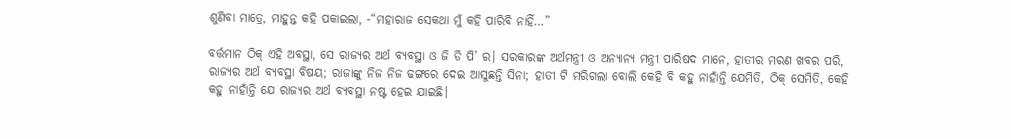ଶୁଣିବା ମାତ୍ରେ, ମାହୁନ୍ତ କହି ପକାଇଲା, -“ମହାରାଜ ସେକଥା ମୁଁ କହି ପାରିବି ନାହିଁ…”

ବର୍ତ୍ତମାନ ଠିକ୍ ଏହି ଅବସ୍ଥା, ସେ ରାଜ୍ୟର ଅର୍ଥ ବ୍ୟବସ୍ଥା ଓ ଜି ଡି ପି’ ର। ସରକାରଙ୍କ ଅର୍ଥମନ୍ତ୍ରୀ ଓ ଅନ୍ୟାନ୍ୟ ମନ୍ତ୍ରୀ ପାରିଷଦ ମାନେ, ହାତୀର ମରଣ ଖବର ପରି, ରାଜ୍ୟର ଅର୍ଥ ବ୍ୟବସ୍ଥା ବିଷୟ; ରାଜାଙ୍କୁ ନିଜ ନିଜ ଢଙ୍ଗରେ ଦେଇ ଆସୁଛନ୍ତି ସିନା; ହାତୀ ଟି ମରିଗଲା ବୋଲି କେହି ବି କହୁ ନାହାଁନ୍ତି ଯେମିତି, ଠିକ୍ ସେମିତି, କେହି କହୁ ନାହାଁନ୍ତି ଯେ ରାଜ୍ୟର ଅର୍ଥ ବ୍ୟବସ୍ଥା ନଷ୍ଟ ହେଇ ଯାଇଛି।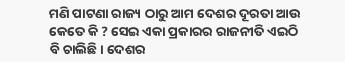ମଣି ପାଟଣା ରାଜ୍ୟ ଠାରୁ ଆମ ଦେଶର ଦୂରତା ଆଉ କେତେ କି ? ସେଇ ଏକା ପ୍ରକାରର ରାଜନୀତି ଏଇଠି ବି ଚାଲିଛି। ଦେଶର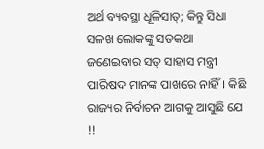ଅର୍ଥ ବ୍ୟବସ୍ଥା ଧୂଳିସାତ୍; କିନ୍ତୁ ସିଧା ସଳଖ ଲୋକଙ୍କୁ ସତକଥା ଜଣେଇବାର ସତ୍ ସାହାସ ମନ୍ତ୍ରୀ ପାରିଷଦ ମାନଙ୍କ ପାଖରେ ନାହିଁ। କିଛି ରାଜ୍ୟର ନିର୍ବାଚନ ଆଗକୁ ଆସୁଛି ଯେ !!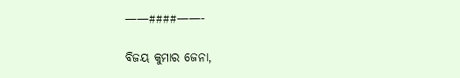——####——-

ବିଜୟ କୁମାର ଜେନା,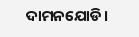ଦାମନଯୋଡି।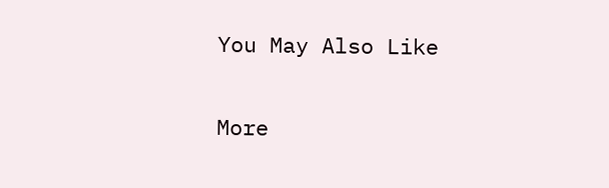You May Also Like

More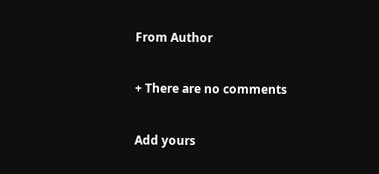From Author

+ There are no comments

Add yours